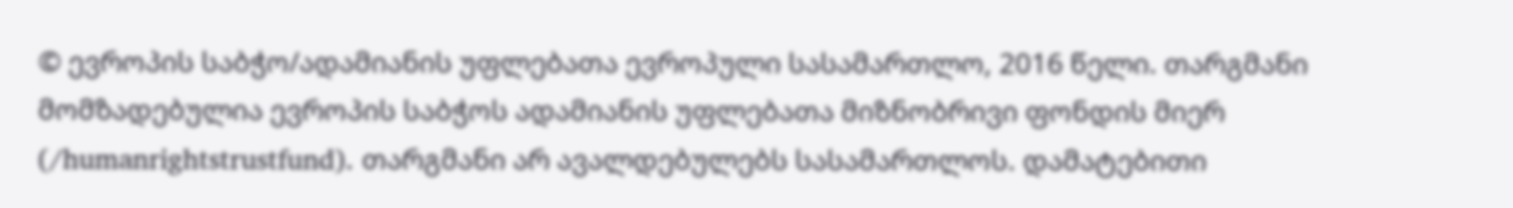© ევროპის საბჭო/ადამიანის უფლებათა ევროპული სასამართლო, 2016 წელი. თარგმანი მომზადებულია ევროპის საბჭოს ადამიანის უფლებათა მიზნობრივი ფონდის მიერ (/humanrightstrustfund). თარგმანი არ ავალდებულებს სასამართლოს. დამატებითი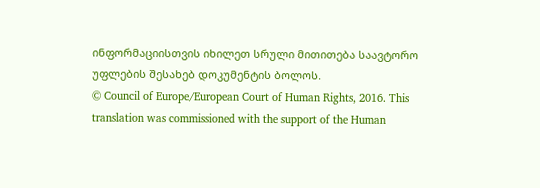ინფორმაციისთვის იხილეთ სრული მითითება საავტორო უფლების შესახებ დოკუმენტის ბოლოს.
© Council of Europe/European Court of Human Rights, 2016. This translation was commissioned with the support of the Human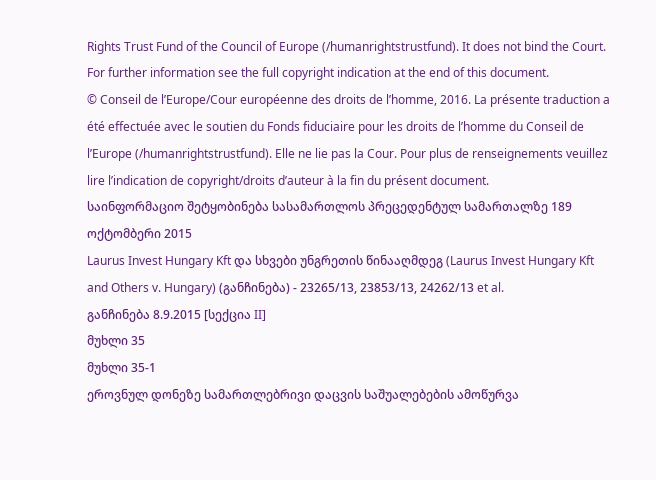Rights Trust Fund of the Council of Europe (/humanrightstrustfund). It does not bind the Court. For further information see the full copyright indication at the end of this document.
© Conseil de l’Europe/Cour européenne des droits de l’homme, 2016. La présente traduction a été effectuée avec le soutien du Fonds fiduciaire pour les droits de l’homme du Conseil de l’Europe (/humanrightstrustfund). Elle ne lie pas la Cour. Pour plus de renseignements veuillez lire l’indication de copyright/droits d’auteur à la fin du présent document.
საინფორმაციო შეტყობინება სასამართლოს პრეცედენტულ სამართალზე 189
ოქტომბერი 2015
Laurus Invest Hungary Kft და სხვები უნგრეთის წინააღმდეგ (Laurus Invest Hungary Kft and Others v. Hungary) (განჩინება) - 23265/13, 23853/13, 24262/13 et al.
განჩინება 8.9.2015 [სექცია II]
მუხლი 35
მუხლი 35-1
ეროვნულ დონეზე სამართლებრივი დაცვის საშუალებების ამოწურვა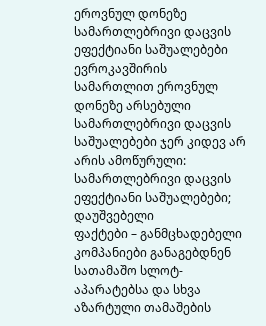ეროვნულ დონეზე სამართლებრივი დაცვის ეფექტიანი საშუალებები
ევროკავშირის სამართლით ეროვნულ დონეზე არსებული სამართლებრივი დაცვის საშუალებები ჯერ კიდევ არ არის ამოწურული: სამართლებრივი დაცვის ეფექტიანი საშუალებები; დაუშვებელი
ფაქტები – განმცხადებელი კომპანიები განაგებდნენ სათამაშო სლოტ-აპარატებსა და სხვა აზარტული თამაშების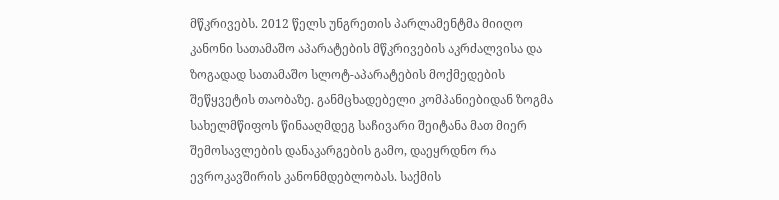მწკრივებს. 2012 წელს უნგრეთის პარლამენტმა მიიღო კანონი სათამაშო აპარატების მწკრივების აკრძალვისა და ზოგადად სათამაშო სლოტ-აპარატების მოქმედების შეწყვეტის თაობაზე. განმცხადებელი კომპანიებიდან ზოგმა სახელმწიფოს წინააღმდეგ საჩივარი შეიტანა მათ მიერ შემოსავლების დანაკარგების გამო, დაეყრდნო რა ევროკავშირის კანონმდებლობას. საქმის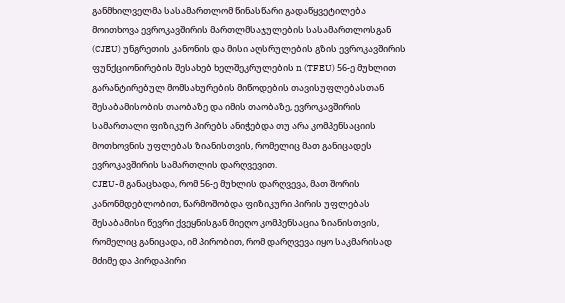განმხილველმა სასამართლომ წინასწარი გადაწყვეტილება მოითხოვა ევროკავშირის მართლმსაჯულების სასამართლოსგან (CJEU) უნგრეთის კანონის და მისი აღსრულების გზის ევროკავშირის ფუნქციონირების შესახებ ხელშეკრულების n (TFEU) 56-ე მუხლით გარანტირებულ მომსახურების მიწოდების თავისუფლებასთან შესაბამისობის თაობაზე და იმის თაობაზე, ევროკავშირის სამართალი ფიზიკურ პირებს ანიჭებდა თუ არა კომპენსაციის მოთხოვნის უფლებას ზიანისთვის, რომელიც მათ განიცადეს ევროკავშირის სამართლის დარღვევით.
CJEU-მ განაცხადა, რომ 56-ე მუხლის დარღვევა, მათ შორის კანონმდებლობით, წარმოშობდა ფიზიკური პირის უფლებას შესაბამისი წევრი ქვეყნისგან მიეღო კომპენსაცია ზიანისთვის, რომელიც განიცადა, იმ პირობით, რომ დარღვევა იყო საკმარისად მძიმე და პირდაპირი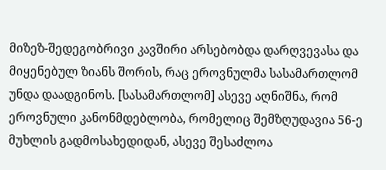მიზეზ-შედეგობრივი კავშირი არსებობდა დარღვევასა და მიყენებულ ზიანს შორის, რაც ეროვნულმა სასამართლომ უნდა დაადგინოს. [სასამართლომ] ასევე აღნიშნა, რომ ეროვნული კანონმდებლობა, რომელიც შემზღუდავია 56-ე მუხლის გადმოსახედიდან, ასევე შესაძლოა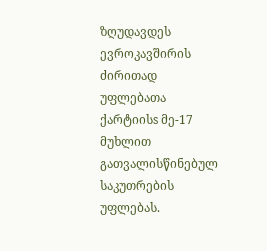ზღუდავდეს ევროკავშირის ძირითად უფლებათა ქარტიისs მე-17 მუხლით გათვალისწინებულ საკუთრების უფლებას.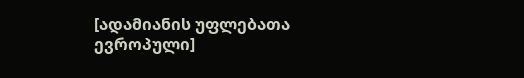[ადამიანის უფლებათა ევროპული]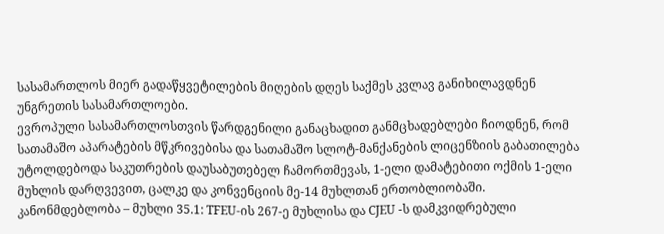სასამართლოს მიერ გადაწყვეტილების მიღების დღეს საქმეს კვლავ განიხილავდნენ უნგრეთის სასამართლოები.
ევროპული სასამართლოსთვის წარდგენილი განაცხადით განმცხადებლები ჩიოდნენ, რომ სათამაშო აპარატების მწკრივებისა და სათამაშო სლოტ-მანქანების ლიცენზიის გაბათილება უტოლდებოდა საკუთრების დაუსაბუთებელ ჩამორთმევას, 1-ელი დამატებითი ოქმის 1-ელი მუხლის დარღვევით, ცალკე და კონვენციის მე-14 მუხლთან ერთობლიობაში.
კანონმდებლობა – მუხლი 35.1: TFEU-ის 267-ე მუხლისა და CJEU -ს დამკვიდრებული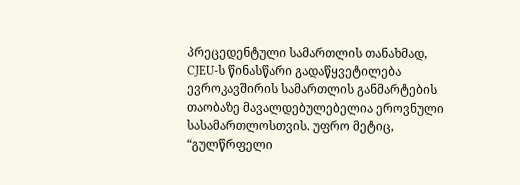პრეცედენტული სამართლის თანახმად, CJEU-ს წინასწარი გადაწყვეტილება ევროკავშირის სამართლის განმარტების თაობაზე მავალდებულებელია ეროვნული სასამართლოსთვის. უფრო მეტიც, “გულწრფელი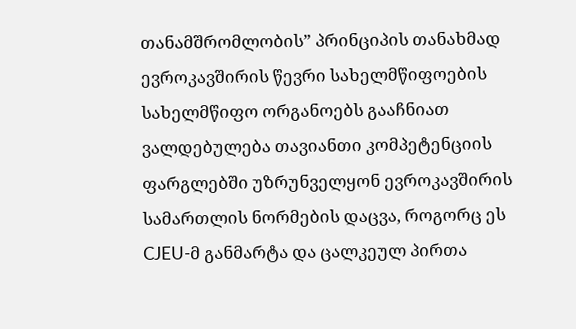თანამშრომლობის” პრინციპის თანახმად ევროკავშირის წევრი სახელმწიფოების სახელმწიფო ორგანოებს გააჩნიათ ვალდებულება თავიანთი კომპეტენციის ფარგლებში უზრუნველყონ ევროკავშირის სამართლის ნორმების დაცვა, როგორც ეს CJEU-მ განმარტა და ცალკეულ პირთა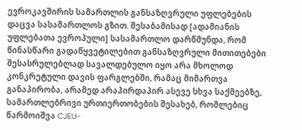ევროკავშირის სამართლის განსაზღვრული უფლებების დაცვა სასამართლოს გზით. შესაბამისად [ადამიანის უფლებათა ევროპული] სასამართლო დარწმუნდა, რომ წინასწარი გადაწყვეტილებით განსაზღვრული მითითებები შესასრულებლად სავალდებულო იყო არა მხოლოდ კონკრეტული დავის ფარგლებში, რამაც მიმართვა განაპირობა, არამედ არაპირდაპირ ასევე სხვა საქმეებზე, სამართლებრივი ურთიერთობების შესახებ, რომლებიც წარმოიშვა CJEU-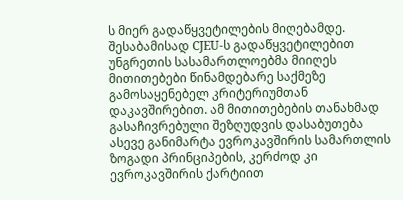ს მიერ გადაწყვეტილების მიღებამდე.
შესაბამისად CJEU-ს გადაწყვეტილებით უნგრეთის სასამართლოებმა მიიღეს მითითებები წინამდებარე საქმეზე გამოსაყენებელ კრიტერიუმთან დაკავშირებით. ამ მითითებების თანახმად გასაჩივრებული შეზღუდვის დასაბუთება ასევე განიმარტა ევროკავშირის სამართლის ზოგადი პრინციპების, კერძოდ კი ევროკავშირის ქარტიით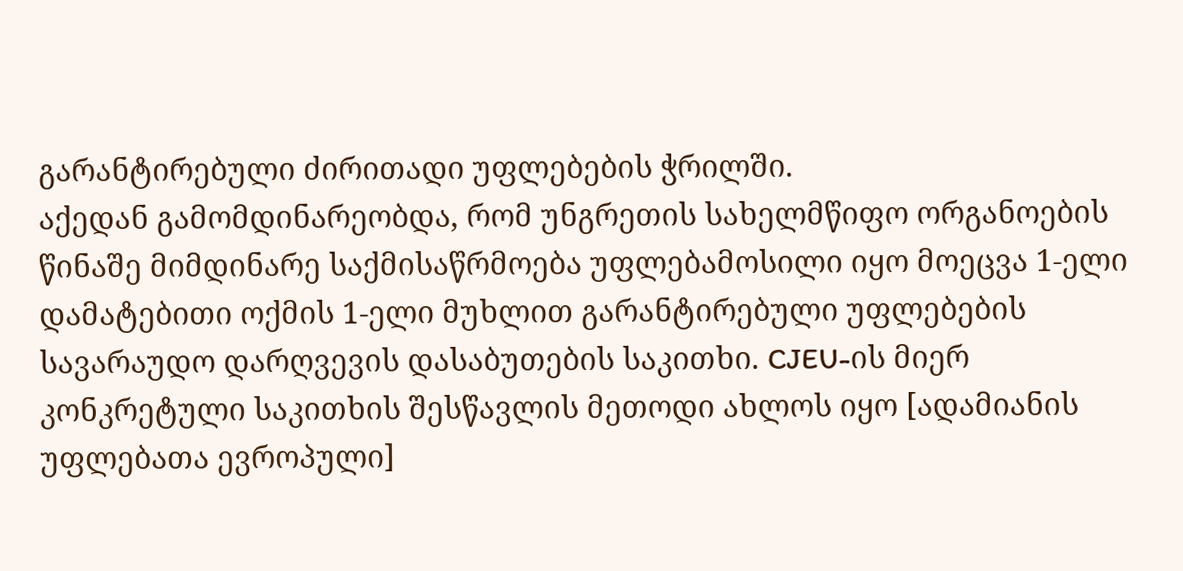გარანტირებული ძირითადი უფლებების ჭრილში.
აქედან გამომდინარეობდა, რომ უნგრეთის სახელმწიფო ორგანოების წინაშე მიმდინარე საქმისაწრმოება უფლებამოსილი იყო მოეცვა 1-ელი დამატებითი ოქმის 1-ელი მუხლით გარანტირებული უფლებების სავარაუდო დარღვევის დასაბუთების საკითხი. CJEU-ის მიერ კონკრეტული საკითხის შესწავლის მეთოდი ახლოს იყო [ადამიანის უფლებათა ევროპული]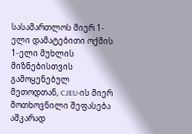სასამართლოს მიერ 1-ელი დამატებითი ოქმის 1-ელი მუხლის მიზნებისთვის გამოყენებულ მეთოდთან, CJEU-ის მიერ მოთხოვნილი შეფასება აშკარად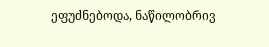ეფუძნებოდა, ნაწილობრივ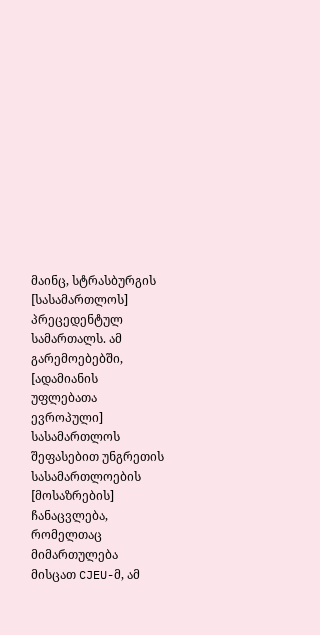მაინც, სტრასბურგის [სასამართლოს] პრეცედენტულ სამართალს. ამ გარემოებებში, [ადამიანის უფლებათა ევროპული] სასამართლოს შეფასებით უნგრეთის სასამართლოების [მოსაზრების] ჩანაცვლება, რომელთაც მიმართულება მისცათ CJEU-მ, ამ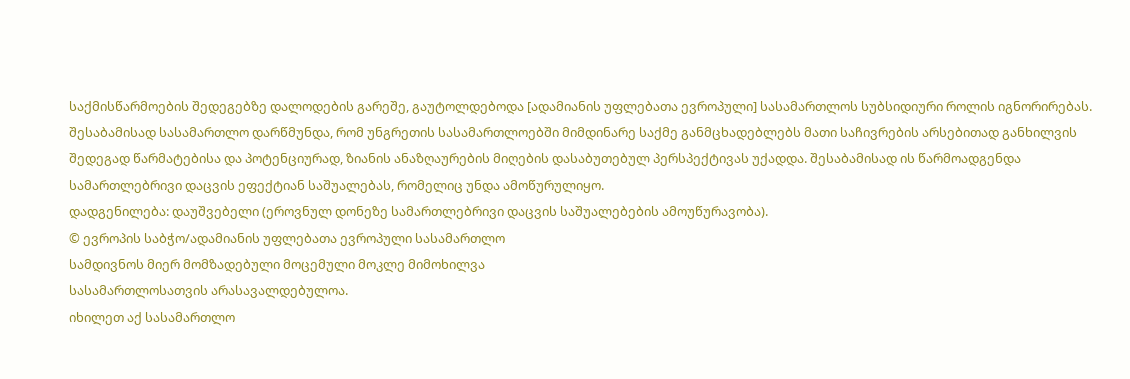საქმისწარმოების შედეგებზე დალოდების გარეშე, გაუტოლდებოდა [ადამიანის უფლებათა ევროპული] სასამართლოს სუბსიდიური როლის იგნორირებას.
შესაბამისად სასამართლო დარწმუნდა, რომ უნგრეთის სასამართლოებში მიმდინარე საქმე განმცხადებლებს მათი საჩივრების არსებითად განხილვის შედეგად წარმატებისა და პოტენციურად, ზიანის ანაზღაურების მიღების დასაბუთებულ პერსპექტივას უქადდა. შესაბამისად ის წარმოადგენდა სამართლებრივი დაცვის ეფექტიან საშუალებას, რომელიც უნდა ამოწურულიყო.
დადგენილება: დაუშვებელი (ეროვნულ დონეზე სამართლებრივი დაცვის საშუალებების ამოუწურავობა).
© ევროპის საბჭო/ადამიანის უფლებათა ევროპული სასამართლო
სამდივნოს მიერ მომზადებული მოცემული მოკლე მიმოხილვა
სასამართლოსათვის არასავალდებულოა.
იხილეთ აქ სასამართლო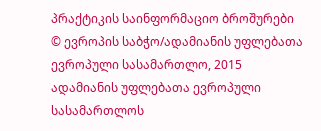პრაქტიკის საინფორმაციო ბროშურები
© ევროპის საბჭო/ადამიანის უფლებათა ევროპული სასამართლო, 2015
ადამიანის უფლებათა ევროპული სასამართლოს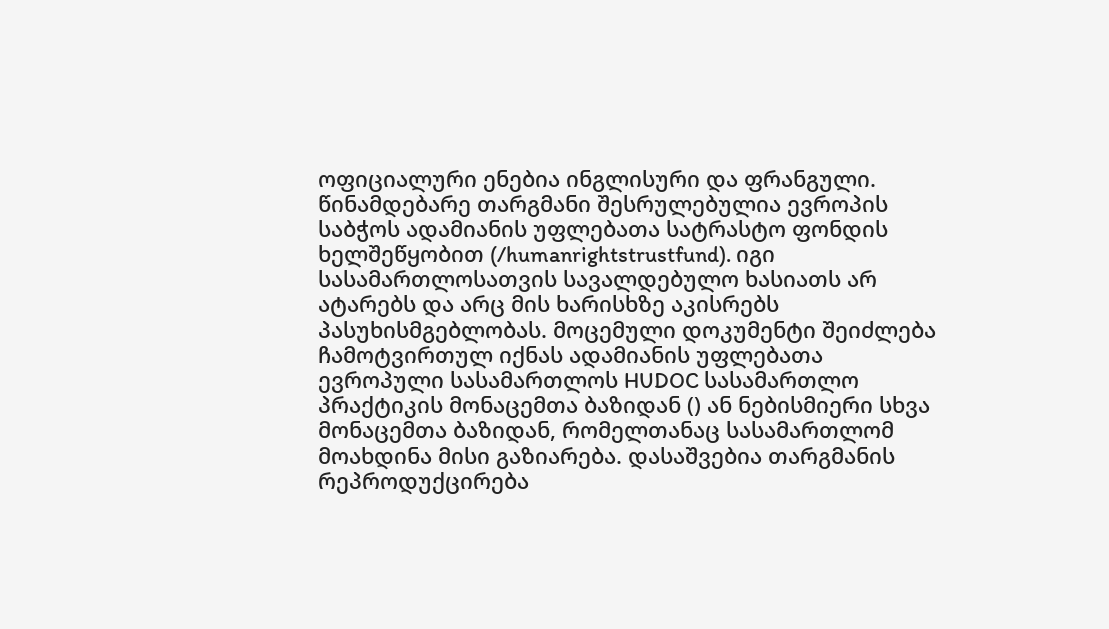ოფიციალური ენებია ინგლისური და ფრანგული. წინამდებარე თარგმანი შესრულებულია ევროპის საბჭოს ადამიანის უფლებათა სატრასტო ფონდის ხელშეწყობით (/humanrightstrustfund). იგი სასამართლოსათვის სავალდებულო ხასიათს არ ატარებს და არც მის ხარისხზე აკისრებს პასუხისმგებლობას. მოცემული დოკუმენტი შეიძლება ჩამოტვირთულ იქნას ადამიანის უფლებათა ევროპული სასამართლოს HUDOC სასამართლო პრაქტიკის მონაცემთა ბაზიდან () ან ნებისმიერი სხვა მონაცემთა ბაზიდან, რომელთანაც სასამართლომ მოახდინა მისი გაზიარება. დასაშვებია თარგმანის რეპროდუქცირება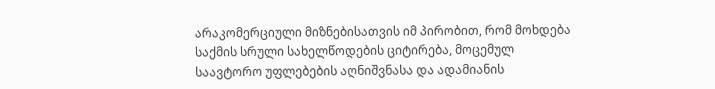არაკომერციული მიზნებისათვის იმ პირობით, რომ მოხდება საქმის სრული სახელწოდების ციტირება, მოცემულ საავტორო უფლებების აღნიშვნასა და ადამიანის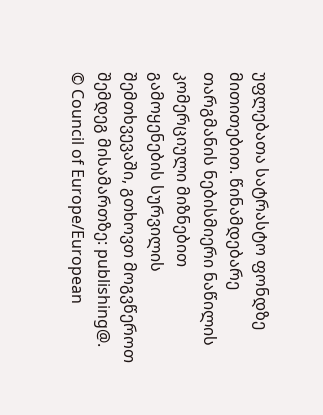უფლებათა სატრასტო ფონდზე მითითებით. წინამდებარე თარგმანის ნებისმიერი ნაწილის კომერციული მიზნებით გამოყენების სურვილის შემთხვევაში, გთხოვთ მოგვწეროთ შემდეგ მისამართზე: publishing@.
© Council of Europe/European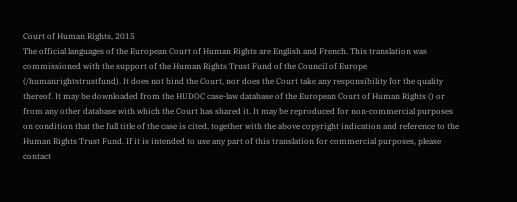Court of Human Rights, 2015
The official languages of the European Court of Human Rights are English and French. This translation was commissioned with the support of the Human Rights Trust Fund of the Council of Europe (/humanrightstrustfund). It does not bind the Court, nor does the Court take any responsibility for the quality thereof. It may be downloaded from the HUDOC case-law database of the European Court of Human Rights () or from any other database with which the Court has shared it. It may be reproduced for non-commercial purposes on condition that the full title of the case is cited, together with the above copyright indication and reference to the Human Rights Trust Fund. If it is intended to use any part of this translation for commercial purposes, please contact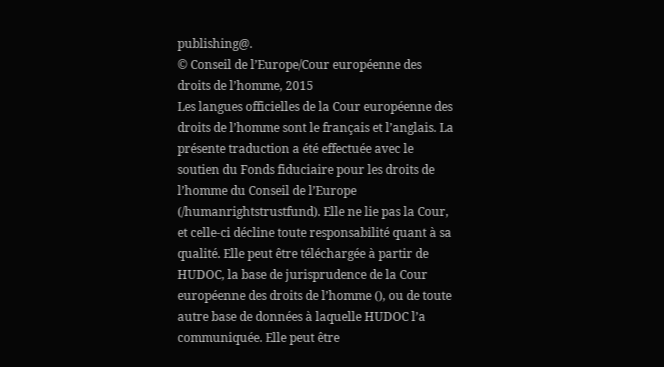publishing@.
© Conseil de l’Europe/Cour européenne des droits de l’homme, 2015
Les langues officielles de la Cour européenne des droits de l’homme sont le français et l’anglais. La présente traduction a été effectuée avec le soutien du Fonds fiduciaire pour les droits de l’homme du Conseil de l’Europe (/humanrightstrustfund). Elle ne lie pas la Cour, et celle-ci décline toute responsabilité quant à sa qualité. Elle peut être téléchargée à partir de HUDOC, la base de jurisprudence de la Cour européenne des droits de l’homme (), ou de toute autre base de données à laquelle HUDOC l’a communiquée. Elle peut être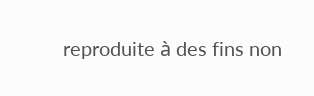reproduite à des fins non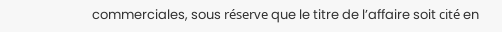commerciales, sous réserve que le titre de l’affaire soit cité en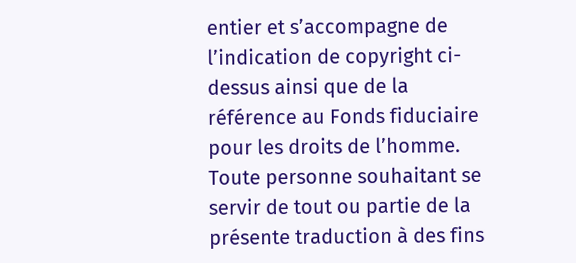entier et s’accompagne de l’indication de copyright ci-dessus ainsi que de la référence au Fonds fiduciaire pour les droits de l’homme. Toute personne souhaitant se servir de tout ou partie de la présente traduction à des fins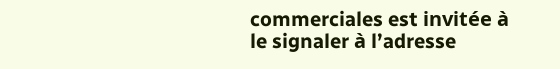commerciales est invitée à le signaler à l’adresse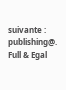suivante : publishing@.
Full & Egal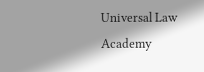Universal Law Academy